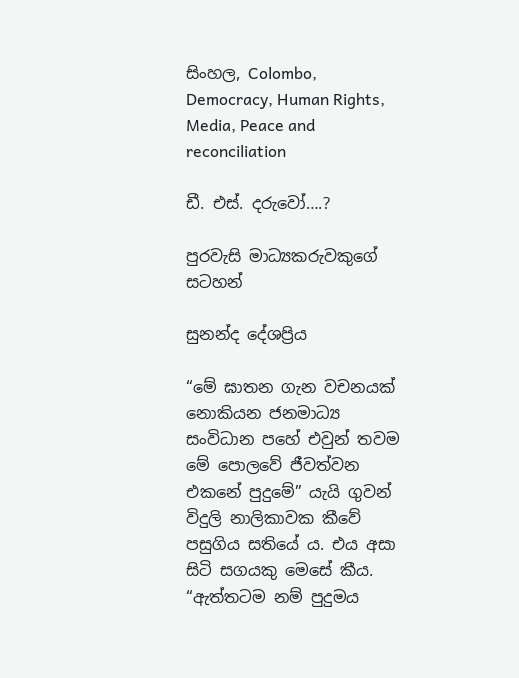සිංහල, Colombo, Democracy, Human Rights, Media, Peace and reconciliation

ඩී. එස්. දරුවෝ….?

පුරවැසි මාධ්‍යකරුවකුගේ සටහන්

සුනන්ද දේශප්‍රිය

“මේ ඝාතන ගැන වචනයක් නොකියන ජනමාධ්‍ය සංවිධාන පහේ එවුන් තවම මේ පොලවේ ජීවත්වන එකනේ පුදුමේ” යැයි ගුවන් විදුලි නාලිකාවක කීවේ පසුගිය සතියේ ය. එය අසා සිටි සගයකු මෙසේ කීය. “ඇත්තටම නම් පුදුමය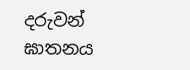දරුවන් ඝාතනය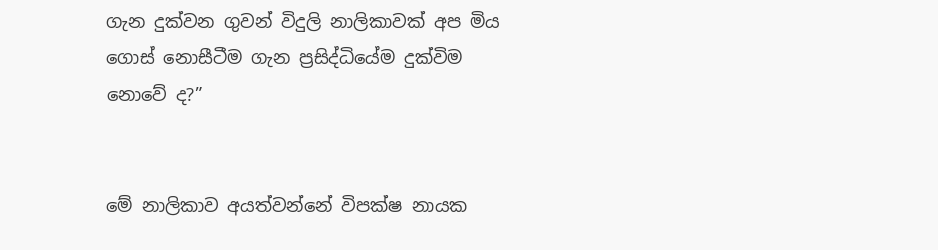ගැන දුක්වන ගුවන් විදුලි නාලිකාවක් අප මිය ගොස් නොසීටීම ගැන ප්‍රසිද්ධියේම දුක්විම නොවේ ද?”


මේ නාලිකාව අයත්වන්නේ විපක්ෂ නායක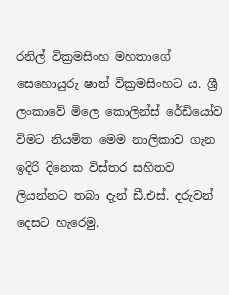රනිල් වික්‍රමසිංහ මහතාගේ සෙහොයුරු ෂාන් වික්‍රමසිංහට ය. ශ්‍රී ලංකාවේ මිලෙ කොලින්ස් රේඩියෝව විමට නියමිත මෙම නාලිකාව ගැන ඉදිරි දිනෙක විස්තර සහිතව ලියන්නට තබා දැන් ඩී.එස්. දරුවන් දෙසට හැරෙමු.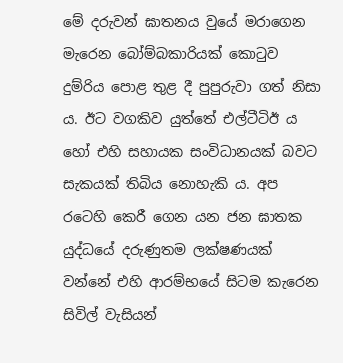මේ දරුවන් ඝාතනය වුයේ මරාගෙන මැරෙන බෝම්බකාරියක් කොටුව දුම්රිය පොළ තුළ දී පුපුරුවා ගත් නිසා ය. ඊට වගකිව යුත්තේ එල්ටීටිඊ ය හෝ එහි සහායක සංවිධානයක් බවට සැකයක් තිබිය නොහැකි ය. අප රටෙහි කෙරී ගෙන යන ජන ඝාතක යුද්ධයේ දරුණුතම ලක්ෂණයක් වන්නේ එහි ආරම්භයේ සිටම කැරෙන සිවිල් වැසියන්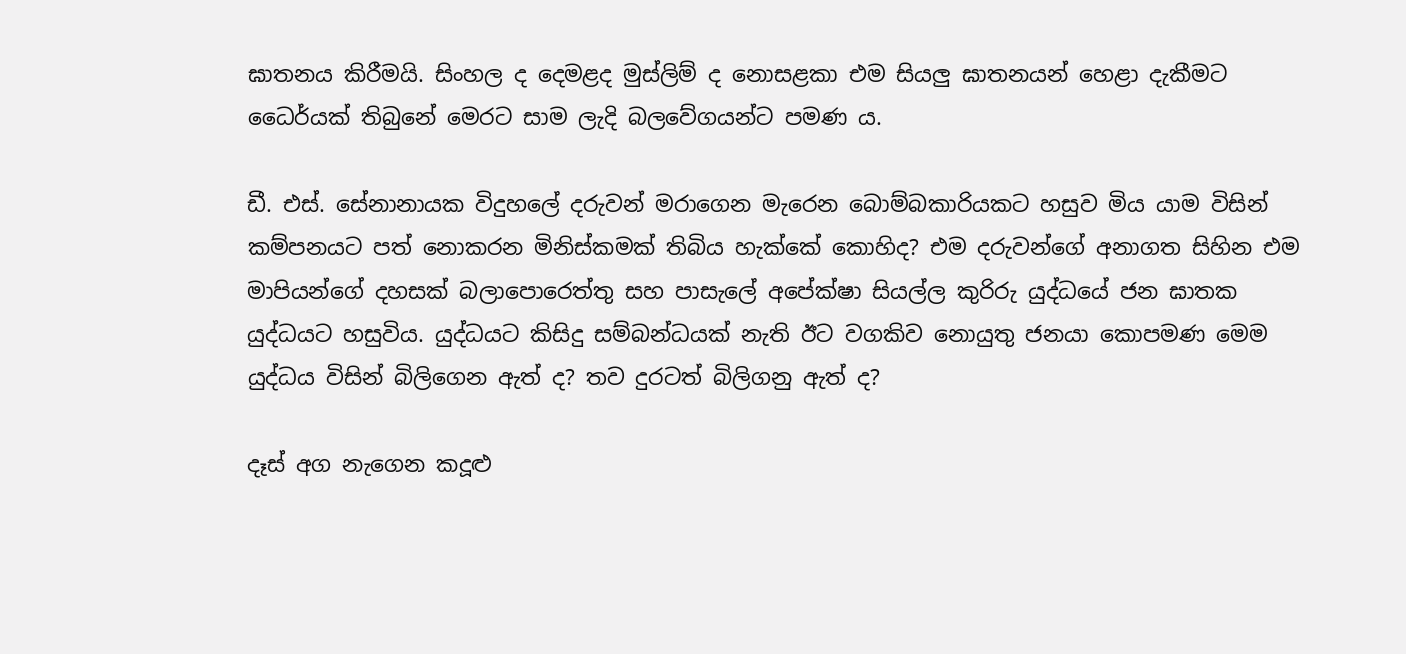ඝාතනය කිරීමයි. සිංහල ද දෙමළද මුස්ලිම් ද නොසළකා එම සියලු ඝාතනයන් හෙළා දැකීමට ධෛර්යක් තිබුනේ මෙරට සාම ලැදි බලවේගයන්ට පමණ ය.

ඩී. එස්. සේනානායක විදුහලේ දරුවන් මරාගෙන මැරෙන බොම්බකාරියකට හසුව මිය යාම විසින් කම්පනයට පත් නොකරන මිනිස්කමක් තිබිය හැක්කේ කොහිද? එම දරුවන්ගේ අනාගත සිහින එම මාපියන්ගේ දහසක් බලාපොරෙත්තු සහ පාසැලේ අපේක්ෂා සියල්ල කුරිරු යුද්ධයේ ජන ඝාතක යුද්ධයට හසුවිය. යුද්ධයට කිසිදු සම්බන්ධයක් නැති ඊට වගකිව නොයුතු ජනයා කොපමණ මෙම යුද්ධය විසින් බිලිගෙන ඇත් ද? තව දුරටත් බිලිගනු ඇත් ද?

දෑස් අග නැගෙන කදූළු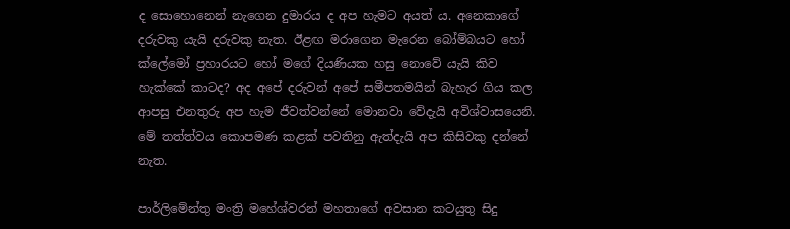ද සොහොනෙන් නැගෙන දුමාරය ද අප හැමට අයත් ය. අනෙකාගේ දරුවකු යැයි දරුවකු නැත. ඊළඟ මරාගෙන මැරෙන බෝම්බයට හෝ ක්ලේමෝ ප්‍රහාරයට හෝ මගේ දියණියක හසු නොවේ යැයි කිව හැක්කේ කාටද? අද අපේ දරුවන් අපේ සමීපතමයින් බැහැර ගිය කල ආපසු එනතුරු අප හැම ජීවත්වන්නේ මොනවා වේදැයි අවිශ්වාසයෙනි. මේ තත්ත්වය කොපමණ කළක් පවතිනු ඇත්දැයි අප කිසිවකු දන්නේ නැත.

පාර්ලිමේන්තු මංත්‍රි මහේශ්වරන් මහතාගේ අවසාන කටයුතු සිදු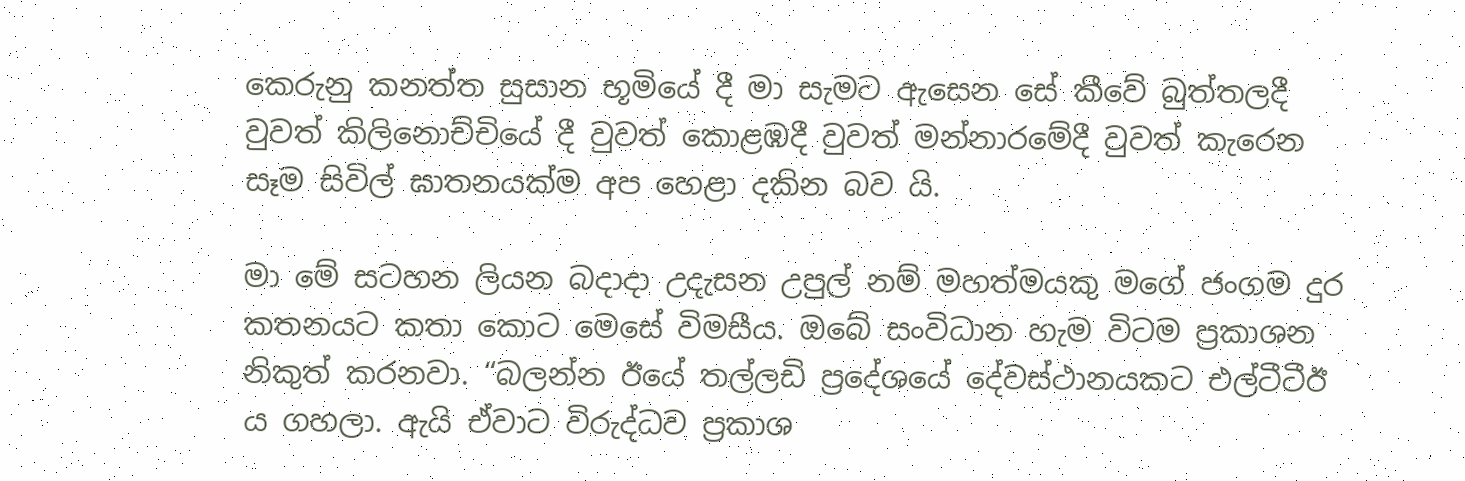කෙරුනු කනත්ත සුසාන භූමියේ දී මා සැමට ඇසෙන සේ කීවේ බුත්තලදී වුවත් කිලිනොච්චියේ දී වුවත් කොළඹදී වුවත් මන්නාරමේදී වුවත් කැරෙන සෑම සිවිල් ඝාතනයක්ම අප හෙළා දකින බව යි.

මා මේ සටහන ලියන බදාදා උදැසන උපුල් නම් මහත්මයකු මගේ ජංගම දුර කතනයට කතා කොට මෙසේ විමසීය. ඔබේ සංවිධාන හැම විටම ප්‍රකාශන නිකුත් කරනවා. “බලන්න ඊයේ තල්ලඩි ප්‍රදේශයේ දේවස්ථානයකට එල්ටීටීඊ ය ගහලා. ඇයි ඒවාට විරුද්ධව ප්‍රකාශ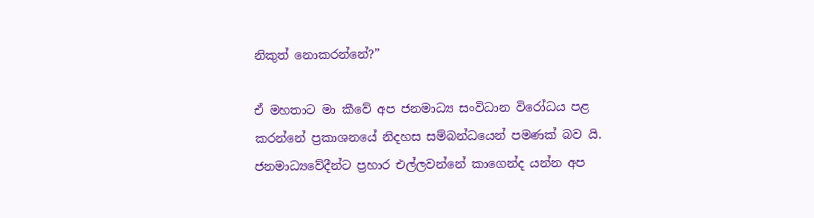නිකුත් නොකරන්නේ?”

ඒ මහතාට මා කීවේ අප ජනමාධ්‍ය සංවිධාන විරෝධය පළ කරන්නේ ප්‍රකාශනයේ නිදහස සම්බන්ධයෙන් පමණක් බව යි. ජනමාධ්‍යවේදීන්ට ප්‍රහාර එල්ලවන්නේ කාගෙන්ද යන්න අප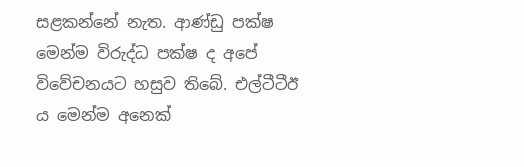සළකන්නේ නැත. ආණ්ඩු පක්ෂ මෙන්ම විරුද්ධ පක්ෂ ද අපේ විවේචනයට හසුව තිබේ. එල්ටීටීඊ ය මෙන්ම අනෙක්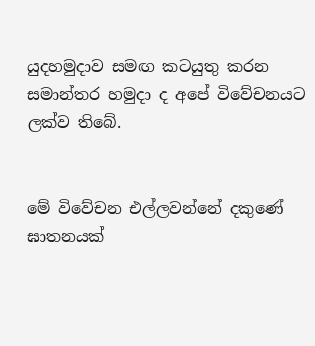යුදහමුදාව සමඟ කටයුතු කරන සමාන්තර හමුදා ද අපේ විවේචනයට ලක්ව තිබේ.


මේ විවේචන එල්ලවන්නේ දකුණේ ඝාතනයක්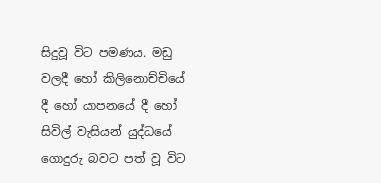සිදුවූ විට පමණය. මඩු වලදී හෝ කිලිනොච්චියේ දී හෝ යාපනයේ දී හෝ සිවිල් වැසියන් යුද්ධයේ ගොදුරු බවට පත් වූ විට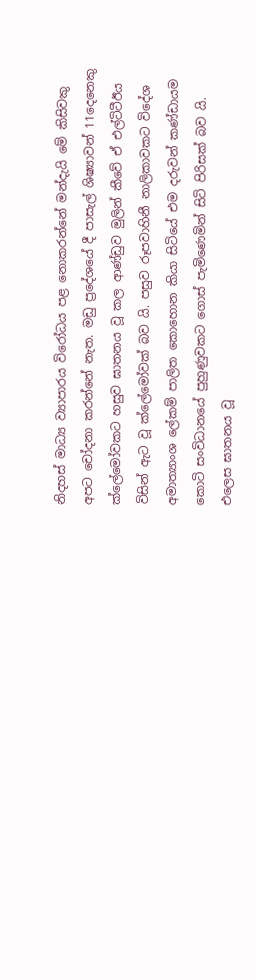නිදහස් මාධ්‍ය ව්‍යාපාරය විරෝධය පළ නොකරන්නේ මන්දැයි මේ කිසිවකු අපට චෝදනා කරන්නේ නැත. මඩු ප්‍රදේශයේ දී පාසැල් ශිෂ්‍යාවන් 11දෙනෙකු ක්ලේමෝවකට හසුව ඝාතනය වූ කල ආණ්ඩුව මුලින් කීවේ ඒ එල්ටිටීඊය විසින් ඇට වූ ක්ලේමෝවක් බව යි. පසුව රූපවාහිනී නාලිකාවකට විදේශ අමාත්‍යාංශ ලේකම් පාලිත කොහොන කියා සිටියේ එම දරුවන් කණ්ඩායම කොටි සංවිධානයේ පුහුණුවකට ගොස් පැමිණෙමින් සිටි පිරිසක් බව යි. එලෙස ඝාතනය වූ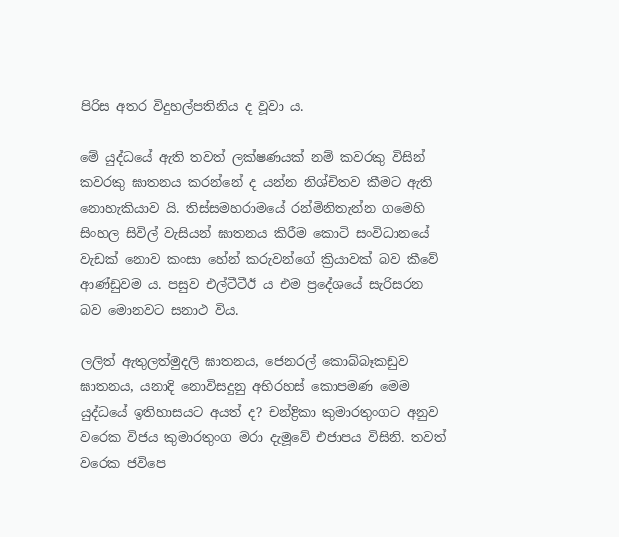පිරිස අතර විදුහල්පතිනිය ද වූවා ය.

මේ යුද්ධයේ ඇති තවත් ලක්ෂණයක් නම් කවරකු විසින් කවරකු ඝාතනය කරන්නේ ද යන්න නිශ්චිතව කීමට ඇති නොහැකියාව යි. තිස්සමහරාමයේ රන්මිනිතැන්න ගමෙහි සිංහල සිවිල් වැසියන් ඝාතනය කිරීම කොටි සංවිධානයේ වැඩක් නොව කංසා හේන් කරුවන්ගේ ක්‍රියාවක් බව කීවේ ආණ්ඩුවම ය. පසුව එල්ටීටීඊ ය එම ප්‍රදේශයේ සැරිසරන බව මොනවට සනාථ විය.

ලලිත් ඇතුලත්මුදලි ඝාතනය, ජෙනරල් කොබ්බෑකඩුව ඝාතනය, යනාදි නොවිසදුනු අභිරහස් කොපමණ මෙම යුද්ධයේ ඉතිහාසයට අයත් ද? චන්ද්‍රිකා කුමාරතුංගට අනුව වරෙක විජය කුමාරතුංග මරා දැමූවේ එජාපය විසිනි. තවත් වරෙක ජවිපෙ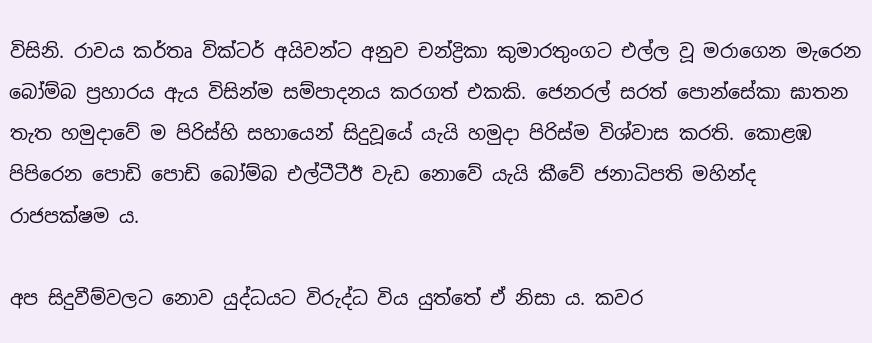විසිනි. රාවය කර්තෘ වික්ටර් අයිවන්ට අනුව චන්ද්‍රිකා කුමාරතුංගට එල්ල වූ මරාගෙන මැරෙන බෝම්බ ප්‍රහාරය ඇය විසින්ම සම්පාදනය කරගත් එකකි. ජෙනරල් සරත් පොන්සේකා ඝාතන තැත හමුදාවේ ම පිරිස්හි සහායෙන් සිදුවූයේ යැයි හමුදා පිරිස්ම විශ්වාස කරති. කොළඹ පිපිරෙන පොඩි පොඩි බෝම්බ එල්ටීටීඊ වැඩ නොවේ යැයි කීවේ ජනාධිපති මහින්ද රාජපක්ෂම ය.

අප සිදුවීම්වලට නොව යුද්ධයට විරුද්ධ විය යුත්තේ ඒ නිසා ය. කවර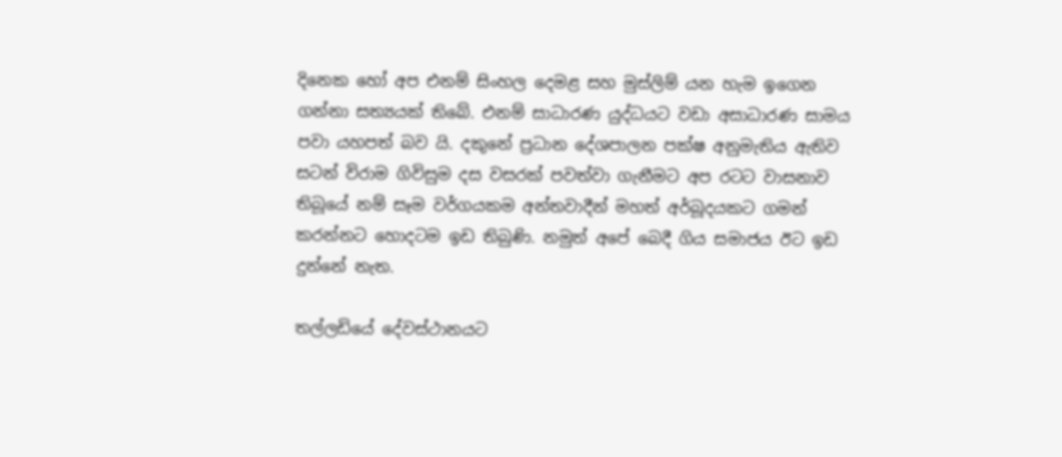දිනෙක හෝ අප එනම් සිංහල දෙමළ සහ මුස්ලිම් යන හැම ඉගෙන ගන්නා සත්‍යයක් තිබේ. එනම් සාධාරණ යුද්ධයට වඩා අසාධාරණ සාමය පවා යහපත් බව යි. දකුනේ ප්‍රධාන දේශපාලන පක්ෂ අනුමැතිය ඇතිව සටන් විරාම ගිවිසුම දස වසරක් පවත්වා ගැනීමට අප රටට වාසනාව තිබූයේ නම් සෑම වර්ගයකම අන්තවාදීන් මහත් අර්බූදයකට ගමන් කරන්නට හොදටම ඉඩ තිබුණි. නමුත් අපේ බෙදී ගිය සමාජය ඊට ඉඩ දුන්නේ නැත.

තල්ලඩියේ දේවස්ථානයට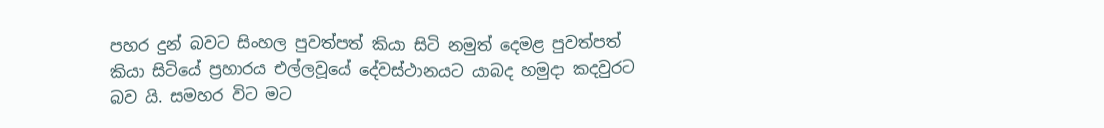පහර දුන් බවට සිංහල පුවත්පත් කියා සිටි නමුත් දෙමළ පුවත්පත් කියා සිටියේ ප්‍රහාරය එල්ලවූයේ දේවස්ථානයට යාබද හමුදා කදවුරට බව යි. සමහර විට මට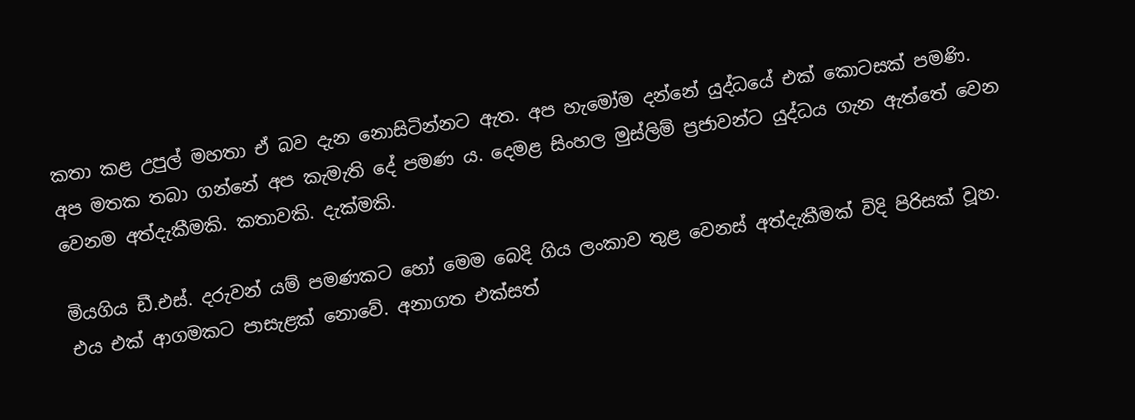කතා කළ උපුල් මහතා ඒ බව දැන නොසිටින්නට ඇත. අප හැමෝම දන්නේ යුද්ධයේ එක් කොටසක් පමණි. අප මතක තබා ගන්නේ අප කැමැති දේ පමණ ය. දෙමළ සිංහල මුස්ලිම් ප්‍රජාවන්ට යුද්ධය ගැන ඇත්තේ වෙන වෙනම අත්දැකීමකි. කතාවකි. දැක්මකි.

මියගිය ඩී.එස්. දරුවන් යම් පමණකට හෝ මෙම බෙදි ගිය ලංකාව තුළ වෙනස් අත්දැකීමක් විදි පිරිසක් වූහ. එය එක් ආගමකට පාසැළක් නොවේ. අනාගත එක්සත්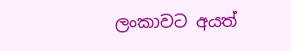ලංකාවට අයත්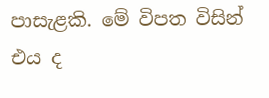පාසැළකි. මේ විපත විසින් එය ද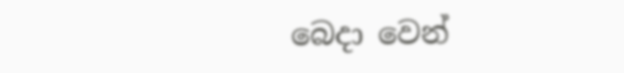බෙදා වෙන්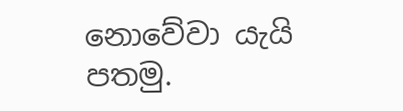නොවේවා යැයි පතමු.